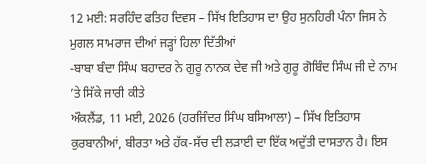12 ਮਈ: ਸਰਹਿੰਦ ਫਤਿਹ ਦਿਵਸ – ਸਿੱਖ ਇਤਿਹਾਸ ਦਾ ਉਹ ਸੁਨਹਿਰੀ ਪੰਨਾ ਜਿਸ ਨੇ ਮੁਗਲ ਸਾਮਰਾਜ ਦੀਆਂ ਜੜ੍ਹਾਂ ਹਿਲਾ ਦਿੱਤੀਆਂ
-ਬਾਬਾ ਬੰਦਾ ਸਿੰਘ ਬਹਾਦਰ ਨੇ ਗੁਰੂ ਨਾਨਕ ਦੇਵ ਜੀ ਅਤੇ ਗੁਰੂ ਗੋਬਿੰਦ ਸਿੰਘ ਜੀ ਦੇ ਨਾਮ ’ਤੇ ਸਿੱਕੇ ਜਾਰੀ ਕੀਤੇ
ਔਕਲੈਂਡ, 11 ਮਈ, 2026 (ਹਰਜਿੰਦਰ ਸਿੰਘ ਬਸਿਆਲਾ) – ਸਿੱਖ ਇਤਿਹਾਸ ਕੁਰਬਾਨੀਆਂ, ਬੀਰਤਾ ਅਤੇ ਹੱਕ-ਸੱਚ ਦੀ ਲੜਾਈ ਦਾ ਇੱਕ ਅਦੁੱਤੀ ਦਾਸਤਾਨ ਹੈ। ਇਸ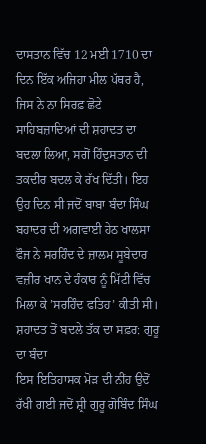ਦਾਸਤਾਨ ਵਿੱਚ 12 ਮਈ 1710 ਦਾ ਦਿਨ ਇੱਕ ਅਜਿਹਾ ਮੀਲ ਪੱਥਰ ਹੈ, ਜਿਸ ਨੇ ਨਾ ਸਿਰਫ਼ ਛੋਟੇ ਸਾਹਿਬਜ਼ਾਦਿਆਂ ਦੀ ਸ਼ਹਾਦਤ ਦਾ ਬਦਲਾ ਲਿਆ, ਸਗੋਂ ਹਿੰਦੁਸਤਾਨ ਦੀ ਤਕਦੀਰ ਬਦਲ ਕੇ ਰੱਖ ਦਿੱਤੀ। ਇਹ ਉਹ ਦਿਨ ਸੀ ਜਦੋਂ ਬਾਬਾ ਬੰਦਾ ਸਿੰਘ ਬਹਾਦਰ ਦੀ ਅਗਵਾਈ ਹੇਠ ਖਾਲਸਾ ਫੌਜ ਨੇ ਸਰਹਿੰਦ ਦੇ ਜ਼ਾਲਮ ਸੂਬੇਦਾਰ ਵਜ਼ੀਰ ਖਾਨ ਦੇ ਹੰਕਾਰ ਨੂੰ ਮਿੱਟੀ ਵਿੱਚ ਮਿਲਾ ਕੇ ’ਸਰਹਿੰਦ ਫਤਿਹ’ ਕੀਤੀ ਸੀ।
ਸ਼ਹਾਦਤ ਤੋਂ ਬਦਲੇ ਤੱਕ ਦਾ ਸਫ਼ਰ: ਗੁਰੂ ਦਾ ਬੰਦਾ
ਇਸ ਇਤਿਹਾਸਕ ਮੋੜ ਦੀ ਨੀਂਹ ਉਦੋਂ ਰੱਖੀ ਗਈ ਜਦੋਂ ਸ਼੍ਰੀ ਗੁਰੂ ਗੋਬਿੰਦ ਸਿੰਘ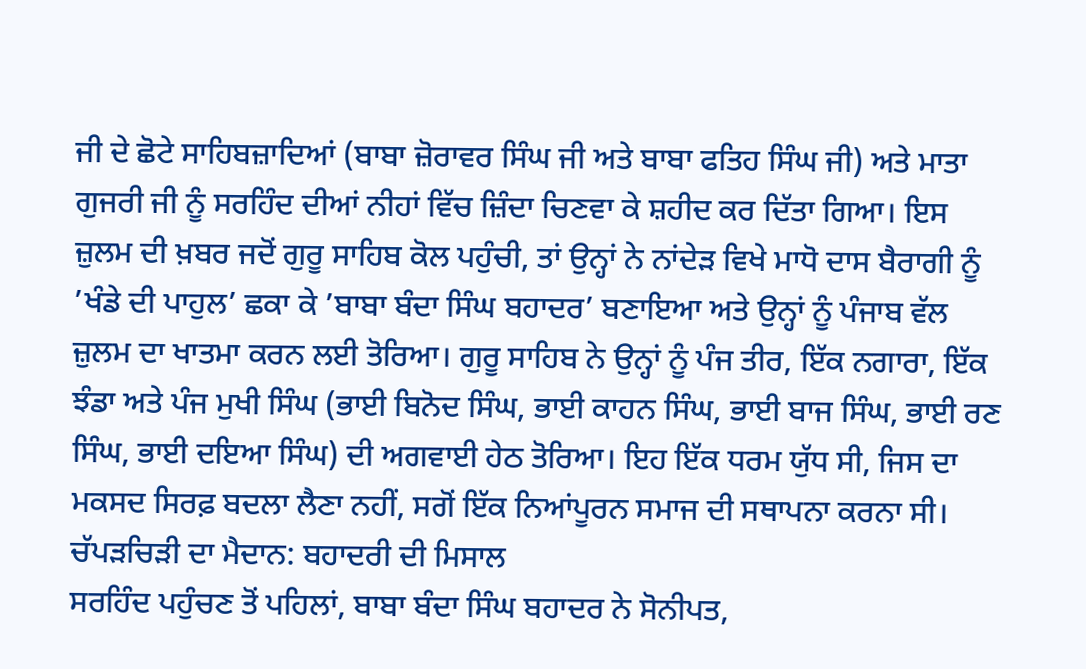ਜੀ ਦੇ ਛੋਟੇ ਸਾਹਿਬਜ਼ਾਦਿਆਂ (ਬਾਬਾ ਜ਼ੋਰਾਵਰ ਸਿੰਘ ਜੀ ਅਤੇ ਬਾਬਾ ਫਤਿਹ ਸਿੰਘ ਜੀ) ਅਤੇ ਮਾਤਾ ਗੁਜਰੀ ਜੀ ਨੂੰ ਸਰਹਿੰਦ ਦੀਆਂ ਨੀਹਾਂ ਵਿੱਚ ਜ਼ਿੰਦਾ ਚਿਣਵਾ ਕੇ ਸ਼ਹੀਦ ਕਰ ਦਿੱਤਾ ਗਿਆ। ਇਸ ਜ਼ੁਲਮ ਦੀ ਖ਼ਬਰ ਜਦੋਂ ਗੁਰੂ ਸਾਹਿਬ ਕੋਲ ਪਹੁੰਚੀ, ਤਾਂ ਉਨ੍ਹਾਂ ਨੇ ਨਾਂਦੇੜ ਵਿਖੇ ਮਾਧੋ ਦਾਸ ਬੈਰਾਗੀ ਨੂੰ ’ਖੰਡੇ ਦੀ ਪਾਹੁਲ’ ਛਕਾ ਕੇ ’ਬਾਬਾ ਬੰਦਾ ਸਿੰਘ ਬਹਾਦਰ’ ਬਣਾਇਆ ਅਤੇ ਉਨ੍ਹਾਂ ਨੂੰ ਪੰਜਾਬ ਵੱਲ ਜ਼ੁਲਮ ਦਾ ਖਾਤਮਾ ਕਰਨ ਲਈ ਤੋਰਿਆ। ਗੁਰੂ ਸਾਹਿਬ ਨੇ ਉਨ੍ਹਾਂ ਨੂੰ ਪੰਜ ਤੀਰ, ਇੱਕ ਨਗਾਰਾ, ਇੱਕ ਝੰਡਾ ਅਤੇ ਪੰਜ ਮੁਖੀ ਸਿੰਘ (ਭਾਈ ਬਿਨੋਦ ਸਿੰਘ, ਭਾਈ ਕਾਹਨ ਸਿੰਘ, ਭਾਈ ਬਾਜ ਸਿੰਘ, ਭਾਈ ਰਣ ਸਿੰਘ, ਭਾਈ ਦਇਆ ਸਿੰਘ) ਦੀ ਅਗਵਾਈ ਹੇਠ ਤੋਰਿਆ। ਇਹ ਇੱਕ ਧਰਮ ਯੁੱਧ ਸੀ, ਜਿਸ ਦਾ ਮਕਸਦ ਸਿਰਫ਼ ਬਦਲਾ ਲੈਣਾ ਨਹੀਂ, ਸਗੋਂ ਇੱਕ ਨਿਆਂਪੂਰਨ ਸਮਾਜ ਦੀ ਸਥਾਪਨਾ ਕਰਨਾ ਸੀ।
ਚੱਪੜਚਿੜੀ ਦਾ ਮੈਦਾਨ: ਬਹਾਦਰੀ ਦੀ ਮਿਸਾਲ
ਸਰਹਿੰਦ ਪਹੁੰਚਣ ਤੋਂ ਪਹਿਲਾਂ, ਬਾਬਾ ਬੰਦਾ ਸਿੰਘ ਬਹਾਦਰ ਨੇ ਸੋਨੀਪਤ,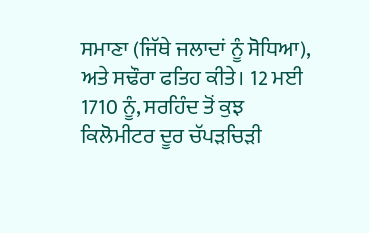ਸਮਾਣਾ (ਜਿੱਥੇ ਜਲਾਦਾਂ ਨੂੰ ਸੋਧਿਆ), ਅਤੇ ਸਢੌਰਾ ਫਤਿਹ ਕੀਤੇ। 12 ਮਈ 1710 ਨੂੰ, ਸਰਹਿੰਦ ਤੋਂ ਕੁਝ ਕਿਲੋਮੀਟਰ ਦੂਰ ਚੱਪੜਚਿੜੀ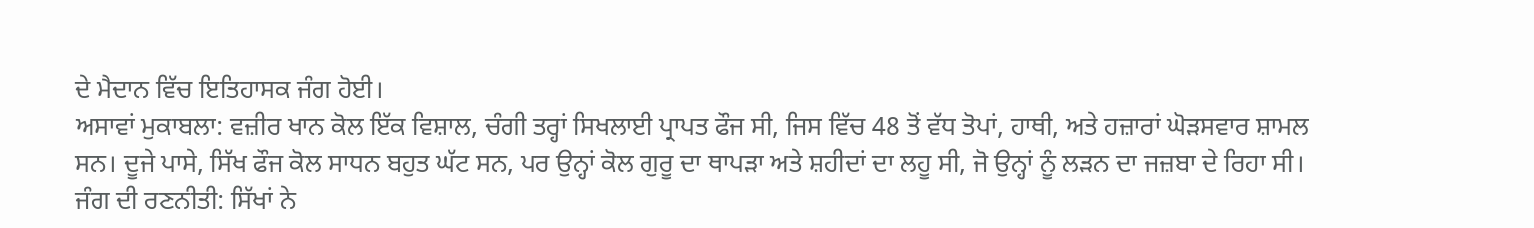ਦੇ ਮੈਦਾਨ ਵਿੱਚ ਇਤਿਹਾਸਕ ਜੰਗ ਹੋਈ।
ਅਸਾਵਾਂ ਮੁਕਾਬਲਾ: ਵਜ਼ੀਰ ਖਾਨ ਕੋਲ ਇੱਕ ਵਿਸ਼ਾਲ, ਚੰਗੀ ਤਰ੍ਹਾਂ ਸਿਖਲਾਈ ਪ੍ਰਾਪਤ ਫੌਜ ਸੀ, ਜਿਸ ਵਿੱਚ 48 ਤੋਂ ਵੱਧ ਤੋਪਾਂ, ਹਾਥੀ, ਅਤੇ ਹਜ਼ਾਰਾਂ ਘੋੜਸਵਾਰ ਸ਼ਾਮਲ ਸਨ। ਦੂਜੇ ਪਾਸੇ, ਸਿੱਖ ਫੌਜ ਕੋਲ ਸਾਧਨ ਬਹੁਤ ਘੱਟ ਸਨ, ਪਰ ਉਨ੍ਹਾਂ ਕੋਲ ਗੁਰੂ ਦਾ ਥਾਪੜਾ ਅਤੇ ਸ਼ਹੀਦਾਂ ਦਾ ਲਹੂ ਸੀ, ਜੋ ਉਨ੍ਹਾਂ ਨੂੰ ਲੜਨ ਦਾ ਜਜ਼ਬਾ ਦੇ ਰਿਹਾ ਸੀ।
ਜੰਗ ਦੀ ਰਣਨੀਤੀ: ਸਿੱਖਾਂ ਨੇ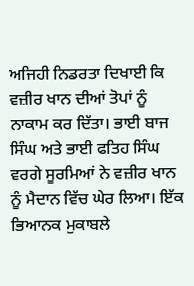ਅਜਿਹੀ ਨਿਡਰਤਾ ਦਿਖਾਈ ਕਿ ਵਜ਼ੀਰ ਖਾਨ ਦੀਆਂ ਤੋਪਾਂ ਨੂੰ ਨਾਕਾਮ ਕਰ ਦਿੱਤਾ। ਭਾਈ ਬਾਜ ਸਿੰਘ ਅਤੇ ਭਾਈ ਫਤਿਹ ਸਿੰਘ ਵਰਗੇ ਸੂਰਮਿਆਂ ਨੇ ਵਜ਼ੀਰ ਖਾਨ ਨੂੰ ਮੈਦਾਨ ਵਿੱਚ ਘੇਰ ਲਿਆ। ਇੱਕ ਭਿਆਨਕ ਮੁਕਾਬਲੇ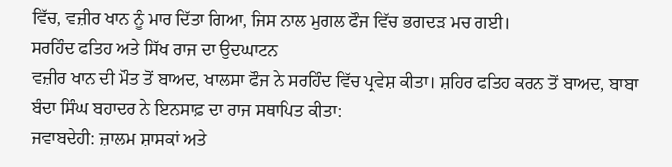ਵਿੱਚ, ਵਜ਼ੀਰ ਖਾਨ ਨੂੰ ਮਾਰ ਦਿੱਤਾ ਗਿਆ, ਜਿਸ ਨਾਲ ਮੁਗਲ ਫੌਜ ਵਿੱਚ ਭਗਦੜ ਮਚ ਗਈ।
ਸਰਹਿੰਦ ਫਤਿਹ ਅਤੇ ਸਿੱਖ ਰਾਜ ਦਾ ਉਦਘਾਟਨ
ਵਜ਼ੀਰ ਖਾਨ ਦੀ ਮੌਤ ਤੋਂ ਬਾਅਦ, ਖਾਲਸਾ ਫੌਜ ਨੇ ਸਰਹਿੰਦ ਵਿੱਚ ਪ੍ਰਵੇਸ਼ ਕੀਤਾ। ਸ਼ਹਿਰ ਫਤਿਹ ਕਰਨ ਤੋਂ ਬਾਅਦ, ਬਾਬਾ ਬੰਦਾ ਸਿੰਘ ਬਹਾਦਰ ਨੇ ਇਨਸਾਫ਼ ਦਾ ਰਾਜ ਸਥਾਪਿਤ ਕੀਤਾ:
ਜਵਾਬਦੇਹੀ: ਜ਼ਾਲਮ ਸ਼ਾਸਕਾਂ ਅਤੇ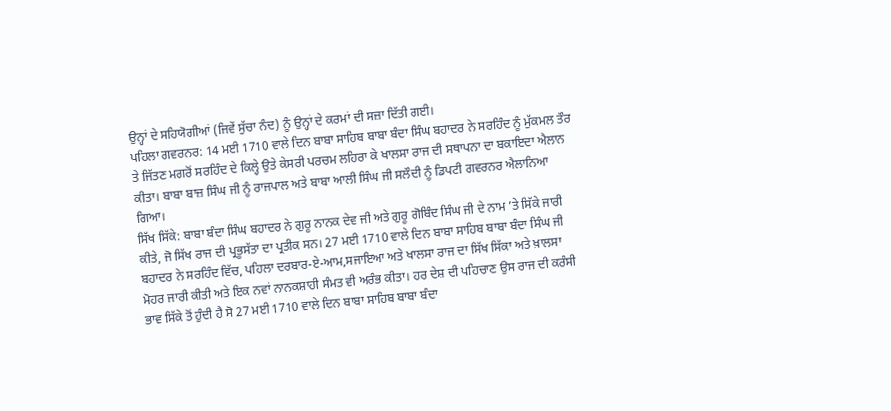ਉਨ੍ਹਾਂ ਦੇ ਸਹਿਯੋਗੀਆਂ (ਜਿਵੇਂ ਸੁੱਚਾ ਨੰਦ) ਨੂੰ ਉਨ੍ਹਾਂ ਦੇ ਕਰਮਾਂ ਦੀ ਸਜ਼ਾ ਦਿੱਤੀ ਗਈ।
ਪਹਿਲਾ ਗਵਰਨਰ: 14 ਮਈ 1710 ਵਾਲੇ ਦਿਨ ਬਾਬਾ ਸਾਹਿਬ ਬਾਬਾ ਬੰਦਾ ਸਿੰਘ ਬਹਾਦਰ ਨੇ ਸਰਹਿੰਦ ਨੂੰ ਮੁੱਕਮਲ ਤੌਰ ਤੇ ਜਿੱਤਣ ਮਗਰੋਂ ਸਰਹਿੰਦ ਦੇ ਕਿਲ੍ਹੇ ਉਤੇ ਕੇਸਰੀ ਪਰਚਮ ਲਹਿਰਾ ਕੇ ਖਾਲਸਾ ਰਾਜ ਦੀ ਸਥਾਪਨਾ ਦਾ ਬਕਾਇਦਾ ਐਲਾਨ ਕੀਤਾ। ਬਾਬਾ ਬਾਜ਼ ਸਿੰਘ ਜੀ ਨੂੰ ਰਾਜਪਾਲ ਅਤੇ ਬਾਬਾ ਆਲੀ ਸਿੰਘ ਜੀ ਸਲੌਦੀ ਨੂੰ ਡਿਪਟੀ ਗਵਰਨਰ ਐਲਾਨਿਆ ਗਿਆ।
ਸਿੱਖ ਸਿੱਕੇ: ਬਾਬਾ ਬੰਦਾ ਸਿੰਘ ਬਹਾਦਰ ਨੇ ਗੁਰੂ ਨਾਨਕ ਦੇਵ ਜੀ ਅਤੇ ਗੁਰੂ ਗੋਬਿੰਦ ਸਿੰਘ ਜੀ ਦੇ ਨਾਮ ’ਤੇ ਸਿੱਕੇ ਜਾਰੀ ਕੀਤੇ, ਜੋ ਸਿੱਖ ਰਾਜ ਦੀ ਪ੍ਰਭੂਸੱਤਾ ਦਾ ਪ੍ਰਤੀਕ ਸਨ। 27 ਮਈ 1710 ਵਾਲੇ ਦਿਨ ਬਾਬਾ ਸਾਹਿਬ ਬਾਬਾ ਬੰਦਾ ਸਿੰਘ ਜੀ ਬਹਾਦਰ ਨੇ ਸਰਹਿੰਦ ਵਿੱਚ, ਪਹਿਲਾ ਦਰਬਾਰ-ਏ-ਆਮ,ਸਜਾਇਆ ਅਤੇ ਖਾਲਸਾ ਰਾਜ ਦਾ ਸਿੱਖ ਸਿੱਕਾ ਅਤੇ ਖ਼ਾਲਸਾ ਮੋਹਰ ਜਾਰੀ ਕੀਤੀ ਅਤੇ ਇਕ ਨਵਾਂ ਨਾਨਕਸ਼ਾਹੀ ਸੰਮਤ ਵੀ ਅਰੰਭ ਕੀਤਾ। ਹਰ ਦੇਸ਼ ਦੀ ਪਹਿਚਾਣ ਉਸ ਰਾਜ ਦੀ ਕਰੰਸੀ ਭਾਵ ਸਿੱਕੇ ਤੋਂ ਹੁੰਦੀ ਹੈ ਸੋ 27 ਮਈ 1710 ਵਾਲੇ ਦਿਨ ਬਾਬਾ ਸਾਹਿਬ ਬਾਬਾ ਬੰਦਾ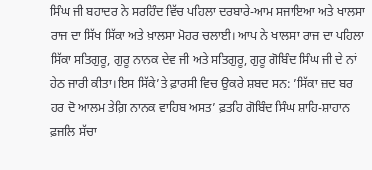ਸਿੰਘ ਜੀ ਬਹਾਦਰ ਨੇ ਸਰਹਿੰਦ ਵਿੱਚ ਪਹਿਲਾ ਦਰਬਾਰੇ-ਆਮ ਸਜਾਇਆ ਅਤੇ ਖਾਲਸਾ ਰਾਜ ਦਾ ਸਿੱਖ ਸਿੱਕਾ ਅਤੇ ਖ਼ਾਲਸਾ ਮੋਹਰ ਚਲਾਈ। ਆਪ ਨੇ ਖਾਲਸਾ ਰਾਜ ਦਾ ਪਹਿਲਾ ਸਿੱਕਾ ਸਤਿਗੁਰੂ, ਗੁਰੂ ਨਾਨਕ ਦੇਵ ਜੀ ਅਤੇ ਸਤਿਗੁਰੂ, ਗੁਰੂ ਗੋਬਿੰਦ ਸਿੰਘ ਜੀ ਦੇ ਨਾਂ ਹੇਠ ਜਾਰੀ ਕੀਤਾ।ਇਸ ਸਿੱਕੇ’ਤੇ ਫ਼ਾਰਸੀ ਵਿਚ ਉਕਰੇ ਸ਼ਬਦ ਸਨ: ’ਸਿੱਕਾ ਜ਼ਦ ਬਰ ਹਰ ਦੋ ਆਲਮ ਤੇਗ਼ਿ ਨਾਨਕ ਵਾਹਿਬ ਅਸਤ’ ਫ਼ਤਹਿ ਗੋਬਿੰਦ ਸਿੰਘ ਸ਼ਾਹਿ-ਸ਼ਾਹਾਨ ਫ਼ਜਲਿ ਸੱਚਾ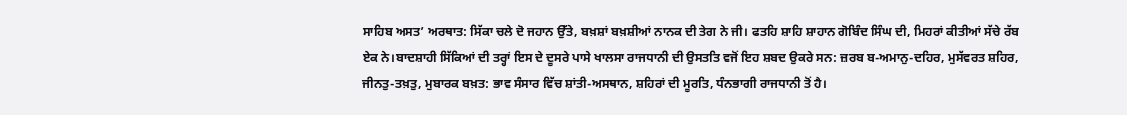ਸਾਹਿਬ ਅਸਤ’ ਅਰਥਾਤ: ਸਿੱਕਾ ਚਲੇ ਦੋ ਜਹਾਨ ਉੱਤੇ, ਬਖ਼ਸ਼ਾਂ ਬਖ਼ਸ਼ੀਆਂ ਨਾਨਕ ਦੀ ਤੇਗ ਨੇ ਜੀ। ਫਤਹਿ ਸ਼ਾਹਿ ਸ਼ਾਹਾਨ ਗੋਬਿੰਦ ਸਿੰਘ ਦੀ, ਮਿਹਰਾਂ ਕੀਤੀਆਂ ਸੱਚੇ ਰੱਬ ਏਕ ਨੇ।ਬਾਦਸ਼ਾਹੀ ਸਿੱਕਿਆਂ ਦੀ ਤਰ੍ਹਾਂ ਇਸ ਦੇ ਦੂਸਰੇ ਪਾਸੇ ਖਾਲਸਾ ਰਾਜਧਾਨੀ ਦੀ ਉਸਤਤਿ ਵਜੋਂ ਇਹ ਸ਼ਬਦ ਉਕਰੇ ਸਨ: ਜ਼ਰਬ ਬ-ਅਮਾਨੁ-ਦਹਿਰ, ਮੁਸੱਵਰਤ ਸ਼ਹਿਰ, ਜੀਨਤੁ-ਤਖ਼ਤੁ, ਮੁਬਾਰਕ ਬਖ਼ਤ: ਭਾਵ ਸੰਸਾਰ ਵਿੱਚ ਸ਼ਾਂਤੀ-ਅਸਥਾਨ, ਸ਼ਹਿਰਾਂ ਦੀ ਮੂਰਤਿ, ਧੰਨਭਾਗੀ ਰਾਜਧਾਨੀ ਤੋਂ ਹੈ।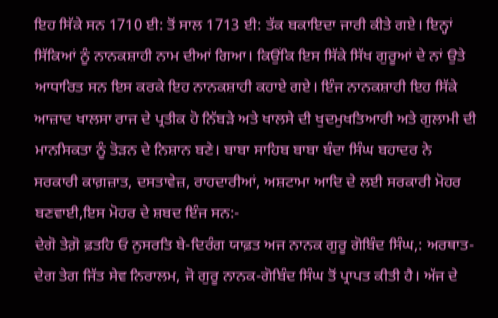ਇਹ ਸਿੱਕੇ ਸਨ 1710 ਈ: ਤੋਂ ਸਾਲ 1713 ਈ: ਤੱਕ ਬਕਾਇਦਾ ਜਾਰੀ ਕੀਤੇ ਗਏ। ਇਨ੍ਹਾਂ ਸਿੱਕਿਆਂ ਨੂੰ ਨਾਨਕਸ਼ਾਹੀ ਨਾਮ ਦੀਆਂ ਗਿਆ। ਕਿਉਂਕਿ ਇਸ ਸਿੱਕੇ ਸਿੱਖ ਗੁਰੂਆਂ ਦੇ ਨਾਂ ਉਤੇ ਆਧਾਰਿਤ ਸਨ ਇਸ ਕਰਕੇ ਇਹ ਨਾਨਕਸ਼ਾਹੀ ਕਹਾਏ ਗਏ। ਇੰਜ ਨਾਨਕਸ਼ਾਹੀ ਇਹ ਸਿੱਕੇ ਆਜ਼ਾਦ ਖਾਲਸਾ ਰਾਜ ਦੇ ਪ੍ਰਤੀਕ ਹੋ ਨਿੱਬੜੇ ਅਤੇ ਖਾਲਸੇ ਦੀ ਖੁਦਮੁਖਤਿਆਰੀ ਅਤੇ ਗੁਲਾਮੀ ਦੀ ਮਾਨਸਿਕਤਾ ਨੂੰ ਤੋੜਨ ਦੇ ਨਿਸ਼ਾਨ ਬਣੇ। ਬਾਬਾ ਸਾਹਿਬ ਬਾਬਾ ਬੰਦਾ ਸਿੰਘ ਬਹਾਦਰ ਨੇ ਸਰਕਾਰੀ ਕਾਗ਼ਜ਼ਾਤ, ਦਸਤਾਵੇਜ਼, ਰਾਹਦਾਰੀਆਂ, ਅਸ਼ਟਾਮਾ ਆਦਿ ਦੇ ਲਈ ਸਰਕਾਰੀ ਮੋਹਰ ਬਣਵਾਈ,ਇਸ ਮੋਹਰ ਦੇ ਸ਼ਬਦ ਇੰਜ ਸਨ:-
ਦੇਗੋ ਤੇਗ਼ੋ ਫ਼ਤਹਿ ਓ ਨੁਸਰਤਿ ਬੇ-ਦਿਰੰਗ ਯਾਫ਼ਤ ਅਜ ਨਾਨਕ ਗੁਰੂ ਗੋਬਿੰਦ ਸਿੰਘ,: ਅਰਥਾਤ- ਦੇਗ ਤੇਗ ਜਿੱਤ ਸੇਵ ਨਿਰਾਲਮ, ਜੋ ਗੁਰੂ ਨਾਨਕ-ਗੋਬਿੰਦ ਸਿੰਘ ਤੋਂ ਪ੍ਰਾਪਤ ਕੀਤੀ ਹੈ। ਅੱਜ ਦੇ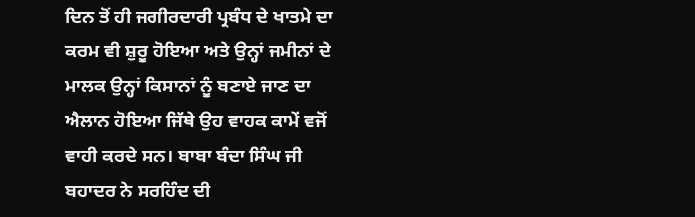ਦਿਨ ਤੋਂ ਹੀ ਜਗੀਰਦਾਰੀ ਪ੍ਰਬੰਧ ਦੇ ਖਾਤਮੇ ਦਾ ਕਰਮ ਵੀ ਸ਼ੁਰੂ ਹੋਇਆ ਅਤੇ ਉਨ੍ਹਾਂ ਜਮੀਨਾਂ ਦੇ ਮਾਲਕ ਉਨ੍ਹਾਂ ਕਿਸਾਨਾਂ ਨੂੰ ਬਣਾਏ ਜਾਣ ਦਾ ਐਲਾਨ ਹੋਇਆ ਜਿੱਥੇ ਉਹ ਵਾਹਕ ਕਾਮੇਂ ਵਜੋਂ ਵਾਹੀ ਕਰਦੇ ਸਨ। ਬਾਬਾ ਬੰਦਾ ਸਿੰਘ ਜੀ ਬਹਾਦਰ ਨੇ ਸਰਹਿੰਦ ਦੀ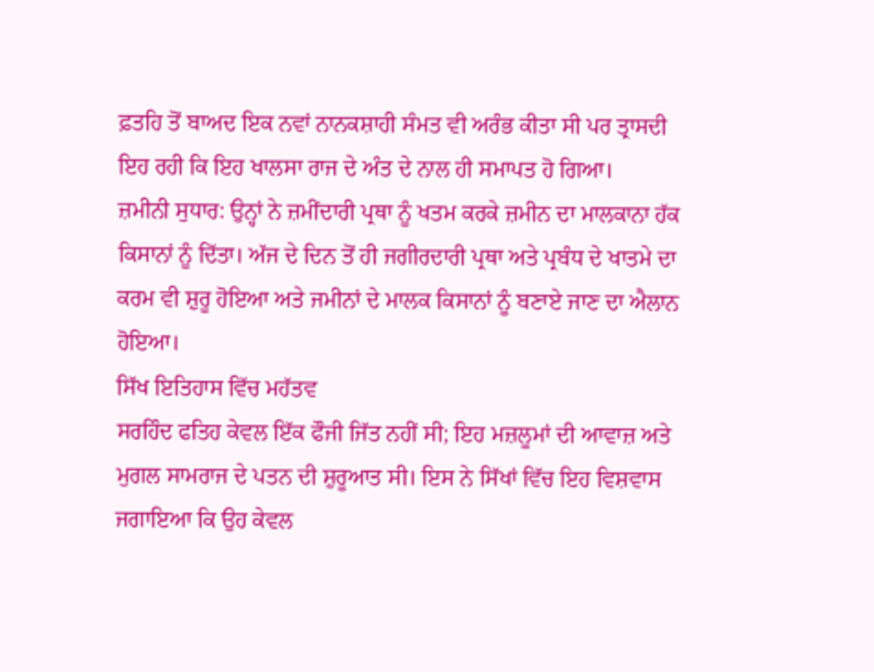ਫ਼ਤਹਿ ਤੋਂ ਬਾਅਦ ਇਕ ਨਵਾਂ ਨਾਨਕਸ਼ਾਹੀ ਸੰਮਤ ਵੀ ਅਰੰਭ ਕੀਤਾ ਸੀ ਪਰ ਤ੍ਰਾਸਦੀ ਇਹ ਰਹੀ ਕਿ ਇਹ ਖਾਲਸਾ ਰਾਜ ਦੇ ਅੰਤ ਦੇ ਨਾਲ ਹੀ ਸਮਾਪਤ ਹੋ ਗਿਆ।
ਜ਼ਮੀਨੀ ਸੁਧਾਰ: ਉਨ੍ਹਾਂ ਨੇ ਜ਼ਮੀਂਦਾਰੀ ਪ੍ਰਥਾ ਨੂੰ ਖਤਮ ਕਰਕੇ ਜ਼ਮੀਨ ਦਾ ਮਾਲਕਾਨਾ ਹੱਕ ਕਿਸਾਨਾਂ ਨੂੰ ਦਿੱਤਾ। ਅੱਜ ਦੇ ਦਿਨ ਤੋਂ ਹੀ ਜਗੀਰਦਾਰੀ ਪ੍ਰਥਾ ਅਤੇ ਪ੍ਰਬੰਧ ਦੇ ਖਾਤਮੇ ਦਾ ਕਰਮ ਵੀ ਸ਼ੁਰੂ ਹੋਇਆ ਅਤੇ ਜਮੀਨਾਂ ਦੇ ਮਾਲਕ ਕਿਸਾਨਾਂ ਨੂੰ ਬਣਾਏ ਜਾਣ ਦਾ ਐਲਾਨ ਹੋਇਆ।
ਸਿੱਖ ਇਤਿਹਾਸ ਵਿੱਚ ਮਹੱਤਵ
ਸਰਹਿੰਦ ਫਤਿਹ ਕੇਵਲ ਇੱਕ ਫੌਜੀ ਜਿੱਤ ਨਹੀਂ ਸੀ; ਇਹ ਮਜ਼ਲੂਮਾਂ ਦੀ ਆਵਾਜ਼ ਅਤੇ ਮੁਗਲ ਸਾਮਰਾਜ ਦੇ ਪਤਨ ਦੀ ਸ਼ੁਰੂਆਤ ਸੀ। ਇਸ ਨੇ ਸਿੱਖਾਂ ਵਿੱਚ ਇਹ ਵਿਸ਼ਵਾਸ ਜਗਾਇਆ ਕਿ ਉਹ ਕੇਵਲ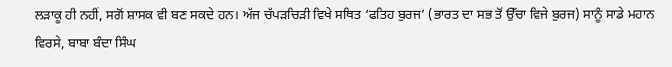ਲੜਾਕੂ ਹੀ ਨਹੀਂ, ਸਗੋਂ ਸ਼ਾਸਕ ਵੀ ਬਣ ਸਕਦੇ ਹਨ। ਅੱਜ ਚੱਪੜਚਿੜੀ ਵਿਖੇ ਸਥਿਤ ‘ਫਤਿਹ ਬੁਰਜ’ (ਭਾਰਤ ਦਾ ਸਭ ਤੋਂ ਉੱਚਾ ਵਿਜੇ ਬੁਰਜ) ਸਾਨੂੰ ਸਾਡੇ ਮਹਾਨ ਵਿਰਸੇ, ਬਾਬਾ ਬੰਦਾ ਸਿੰਘ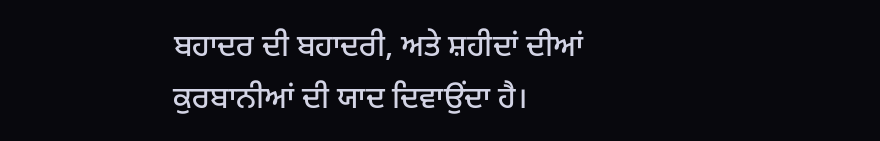ਬਹਾਦਰ ਦੀ ਬਹਾਦਰੀ, ਅਤੇ ਸ਼ਹੀਦਾਂ ਦੀਆਂ ਕੁਰਬਾਨੀਆਂ ਦੀ ਯਾਦ ਦਿਵਾਉਂਦਾ ਹੈ।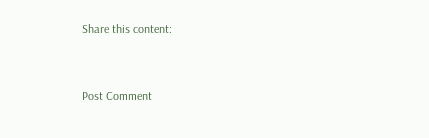Share this content:



Post Comment